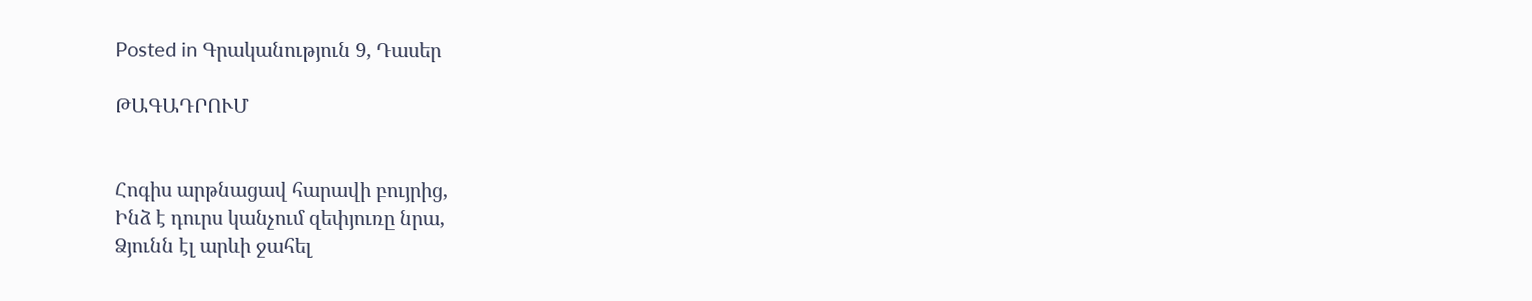Posted in Գրականություն 9, Դասեր

ԹԱԳԱԴՐՈՒՄ


Հոգիս արթնացավ հարավի բույրից,
Ինձ է դուրս կանչում զեփյուռը նրա,
Ձյունն էլ արևի ջահել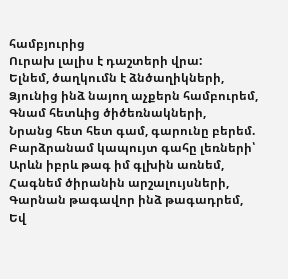համբյուրից
Ուրախ լալիս է դաշտերի վրա:
Ելնեմ, ծաղկումն է ձնծաղիկների,
Ձյունից ինձ նայող աչքերն համբուրեմ,
Գնամ հետևից ծիծեռնակների,
Նրանց հետ հետ գամ, գարունը բերեմ.
Բարձրանամ կապույտ գահը լեռների՝
Արևն իբրև թագ իմ գլխին առնեմ,
Հագնեմ ծիրանին արշալույսների,
Գարնան թագավոր ինձ թագադրեմ,
Եվ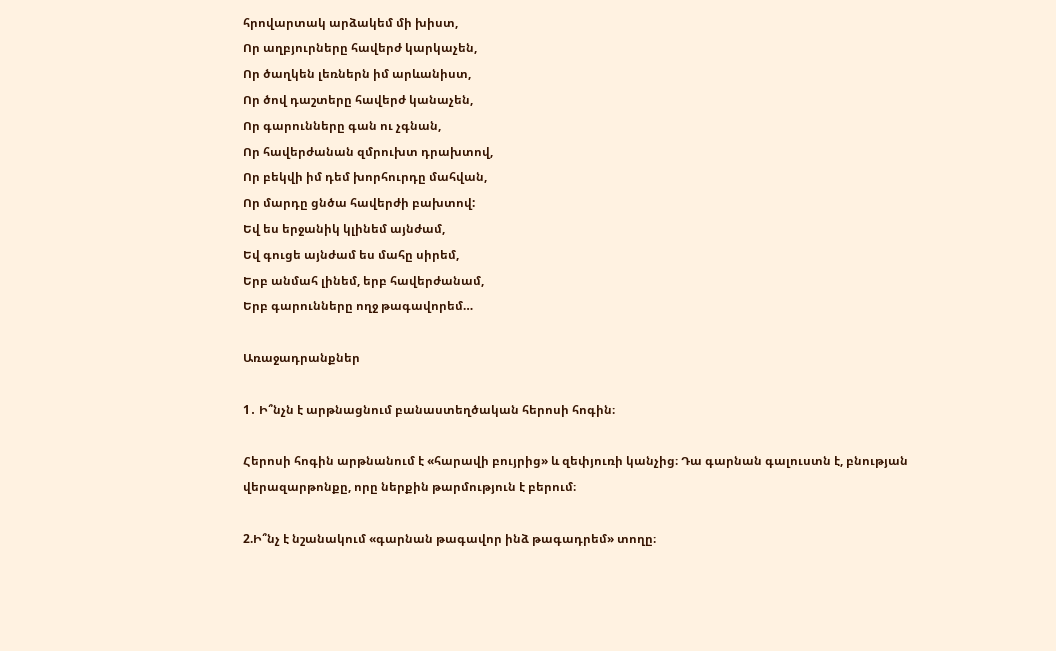հրովարտակ արձակեմ մի խիստ,
Որ աղբյուրները հավերժ կարկաչեն,
Որ ծաղկեն լեռներն իմ արևանիստ,
Որ ծով դաշտերը հավերժ կանաչեն,
Որ գարունները գան ու չգնան,
Որ հավերժանան զմրուխտ դրախտով,
Որ բեկվի իմ դեմ խորհուրդը մահվան,
Որ մարդը ցնծա հավերժի բախտով:
Եվ ես երջանիկ կլինեմ այնժամ,
Եվ գուցե այնժամ ես մահը սիրեմ,
Երբ անմահ լինեմ, երբ հավերժանամ,
Երբ գարունները ողջ թագավորեմ…

Առաջադրանքներ

1․ Ի՞նչն է արթնացնում բանաստեղծական հերոսի հոգին։

Հերոսի հոգին արթնանում է «հարավի բույրից» և զեփյուռի կանչից։ Դա գարնան գալուստն է, բնության վերազարթոնքը, որը ներքին թարմություն է բերում։

2.Ի՞նչ է նշանակում «գարնան թագավոր ինձ թագադրեմ» տողը։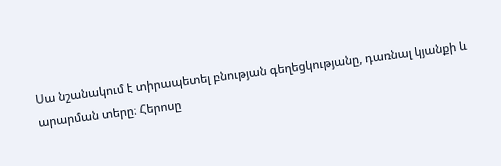Սա նշանակում է տիրապետել բնության գեղեցկությանը, դառնալ կյանքի և արարման տերը։ Հերոսը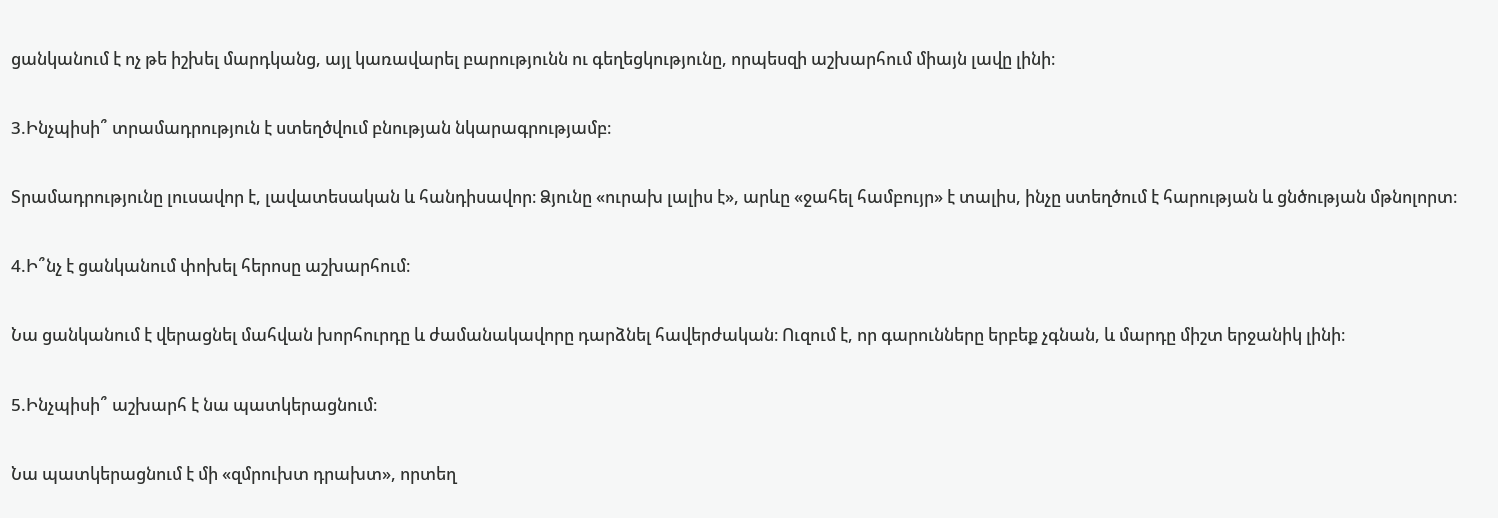ցանկանում է ոչ թե իշխել մարդկանց, այլ կառավարել բարությունն ու գեղեցկությունը, որպեսզի աշխարհում միայն լավը լինի։

3.Ինչպիսի՞ տրամադրություն է ստեղծվում բնության նկարագրությամբ։

Տրամադրությունը լուսավոր է, լավատեսական և հանդիսավոր։ Ձյունը «ուրախ լալիս է», արևը «ջահել համբույր» է տալիս, ինչը ստեղծում է հարության և ցնծության մթնոլորտ։

4.Ի՞նչ է ցանկանում փոխել հերոսը աշխարհում։

Նա ցանկանում է վերացնել մահվան խորհուրդը և ժամանակավորը դարձնել հավերժական։ Ուզում է, որ գարունները երբեք չգնան, և մարդը միշտ երջանիկ լինի։

5.Ինչպիսի՞ աշխարհ է նա պատկերացնում։

Նա պատկերացնում է մի «զմրուխտ դրախտ», որտեղ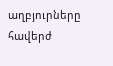աղբյուրները հավերժ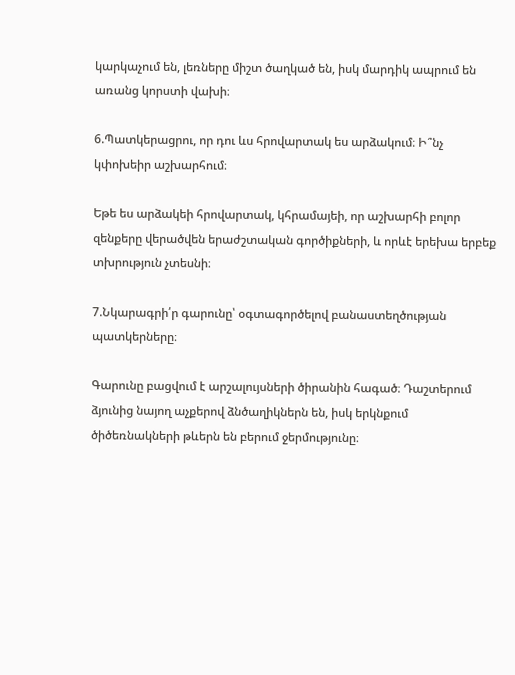կարկաչում են, լեռները միշտ ծաղկած են, իսկ մարդիկ ապրում են առանց կորստի վախի։

6.Պատկերացրու, որ դու ևս հրովարտակ ես արձակում։ Ի՞նչ կփոխեիր աշխարհում։

Եթե ես արձակեի հրովարտակ, կհրամայեի, որ աշխարհի բոլոր զենքերը վերածվեն երաժշտական գործիքների, և որևէ երեխա երբեք տխրություն չտեսնի։

7.Նկարագրի՛ր գարունը՝ օգտագործելով բանաստեղծության պատկերները։

Գարունը բացվում է արշալույսների ծիրանին հագած։ Դաշտերում ձյունից նայող աչքերով ձնծաղիկներն են, իսկ երկնքում ծիծեռնակների թևերն են բերում ջերմությունը։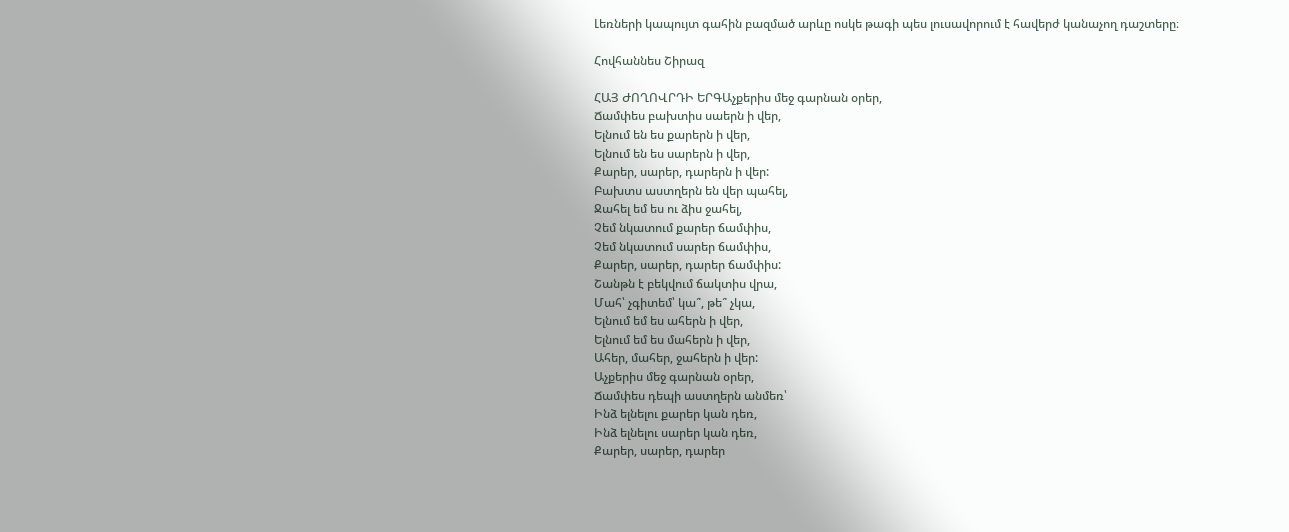Լեռների կապույտ գահին բազմած արևը ոսկե թագի պես լուսավորում է հավերժ կանաչող դաշտերը։

Հովհաննես Շիրազ

ՀԱՅ ԺՈՂՈՎՐԴԻ ԵՐԳԱչքերիս մեջ գարնան օրեր,
Ճամփես բախտիս սաերն ի վեր,
Ելնում են ես քարերն ի վեր,
Ելնում են ես սարերն ի վեր,
Քարեր, սարեր, դարերն ի վեր:
Բախտս աստղերն են վեր պահել,
Ջահել եմ ես ու ձիս ջահել,
Չեմ նկատում քարեր ճամփիս,
Չեմ նկատում սարեր ճամփիս,
Քարեր, սարեր, դարեր ճամփիս:
Շանթն է բեկվում ճակտիս վրա,
Մահ՝ չգիտեմ՝ կա՞, թե՞ չկա,
Ելնում եմ ես ահերն ի վեր,
Ելնում եմ ես մահերն ի վեր,
Ահեր, մահեր, ջահերն ի վեր:
Աչքերիս մեջ գարնան օրեր,
Ճամփես դեպի աստղերն անմեռ՝
Ինձ ելնելու քարեր կան դեռ,
Ինձ ելնելու սարեր կան դեռ,
Քարեր, սարեր, դարեր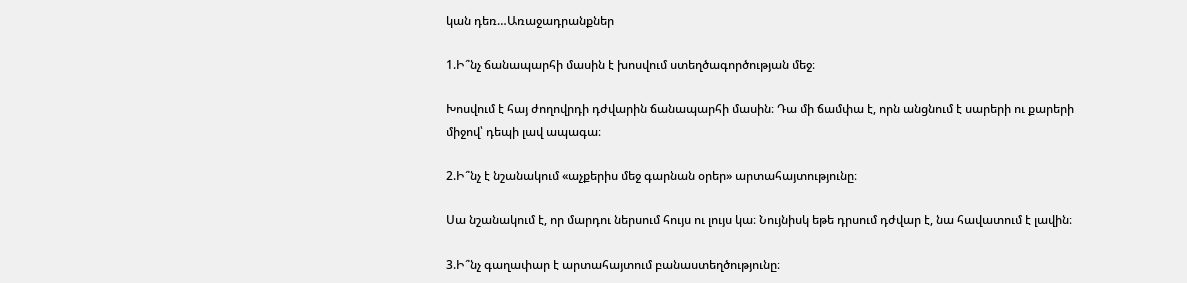կան դեռ…Առաջադրանքներ

1.Ի՞նչ ճանապարհի մասին է խոսվում ստեղծագործության մեջ։

Խոսվում է հայ ժողովրդի դժվարին ճանապարհի մասին։ Դա մի ճամփա է, որն անցնում է սարերի ու քարերի միջով՝ դեպի լավ ապագա։

2.Ի՞նչ է նշանակում «աչքերիս մեջ գարնան օրեր» արտահայտությունը։

Սա նշանակում է, որ մարդու ներսում հույս ու լույս կա։ Նույնիսկ եթե դրսում դժվար է, նա հավատում է լավին։

3.Ի՞նչ գաղափար է արտահայտում բանաստեղծությունը։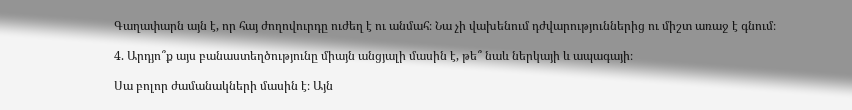Գաղափարն այն է, որ հայ ժողովուրդը ուժեղ է ու անմահ։ Նա չի վախենում դժվարություններից ու միշտ առաջ է գնում։

4. Արդյո՞ք այս բանաստեղծությունը միայն անցյալի մասին է, թե՞ նաև ներկայի և ապագայի։

Սա բոլոր ժամանակների մասին է։ Այն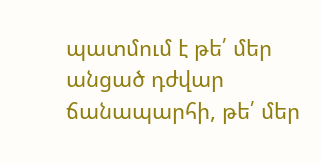պատմում է թե՛ մեր անցած դժվար ճանապարհի, թե՛ մեր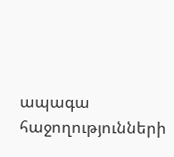ապագա հաջողությունների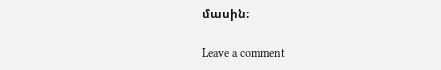մասին։

Leave a comment